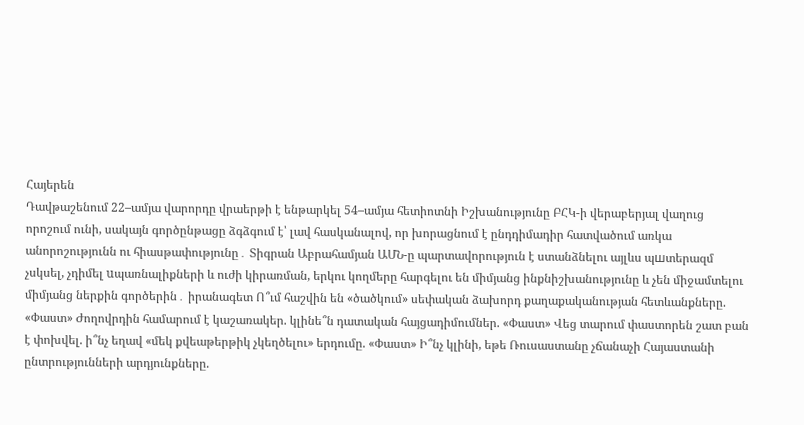Հայերեն
Դավթաշենում 22–ամյա վարորդը վրաերթի է ենթարկել 54–ամյա հետիոտնի Իշխանությունը ԲՀԿ-ի վերաբերյալ վաղուց որոշում ունի, սակայն գործընթացը ձգձգում է՝ լավ հասկանալով, որ խորացնում է ընդդիմադիր հատվածում առկա անորոշությունն ու հիասթափությունը․ Տիգրան Աբրահամյան ԱՄՆ-ը պարտավորություն է ստանձնելու այլևս պшտերազմ չսկսել, չդիմել uպառնալիքների և ուժի կիրառման, երկու կողմերը հարգելու են միմյանց ինքնիշխանությունը և չեն միջամտելու միմյանց ներքին գործերին․ իրանագետ Ո՞ւմ հաշվին են «ծածկում» սեփական ձախորդ քաղաքականության հետևանքները. «Փաստ» Ժողովրդին համարում է կաշառակեր. կլինե՞ն դատական հայցադիմումներ. «Փաստ» Վեց տարում փաստորեն շատ բան է փոխվել. ի՞նչ եղավ «մեկ քվեաթերթիկ չկեղծելու» երդումը. «Փաստ» Ի՞նչ կլինի, եթե Ռուսաստանը չճանաչի Հայաստանի ընտրությունների արդյունքները.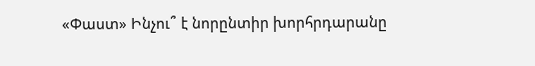«Փաստ» Ինչու՞ է նորընտիր խորհրդարանը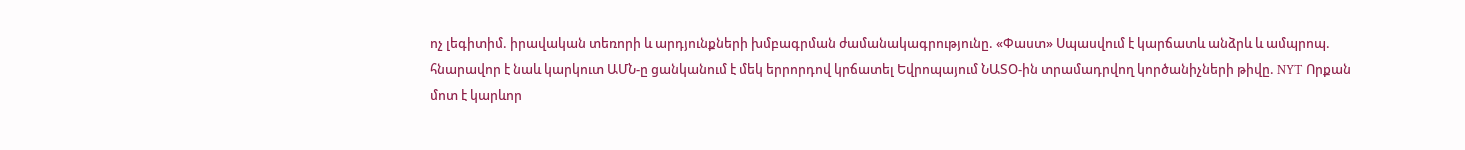ոչ լեգիտիմ. իրավական տեռորի և արդյունքների խմբագրման ժամանակագրությունը. «Փաստ» Սպասվում է կարճատև անձրև և ամպրոպ. հնարավոր է նաև կարկուտ ԱՄՆ-ը ցանկանում է մեկ երրորդով կրճատել Եվրոպայում ՆԱՏՕ-ին տրամադրվող կործանիչների թիվը. NYT Որքան մոտ է կարևոր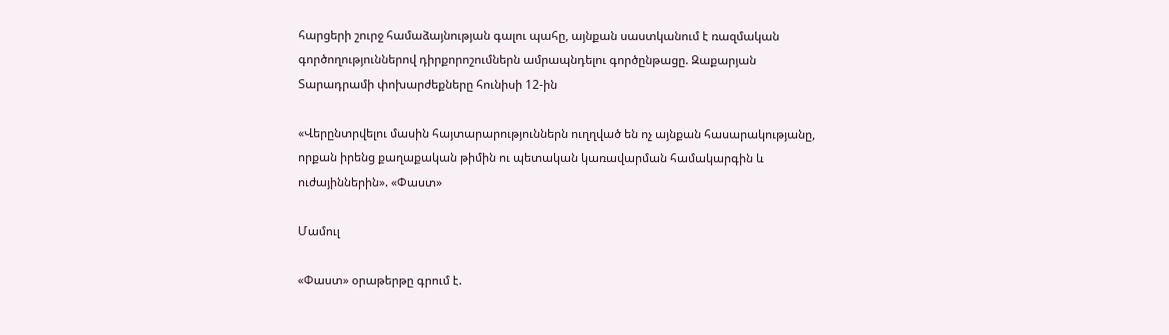հարցերի շուրջ համաձայնության գալու պահը, այնքան սաստկանում է ռազմական գործողություններով դիրքորոշումներն ամրապնդելու գործընթացը. Զաքարյան Տարադրամի փոխարժեքները հունիսի 12-ին

«Վերընտրվելու մասին հայտարարություններն ուղղված են ոչ այնքան հասարակությանը, որքան իրենց քաղաքական թիմին ու պետական կառավարման համակարգին և ուժայիններին». «Փաստ»

Մամուլ

«Փաստ» օրաթերթը գրում է.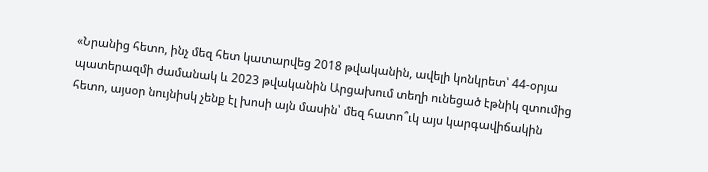«Նրանից հետո, ինչ մեզ հետ կատարվեց 2018 թվականին, ավելի կոնկրետ՝ 44-օրյա պատերազմի ժամանակ և 2023 թվականին Արցախում տեղի ունեցած էթնիկ զտումից հետո, այսօր նույնիսկ չենք էլ խոսի այն մասին՝ մեզ հատո՞ւկ այս կարգավիճակին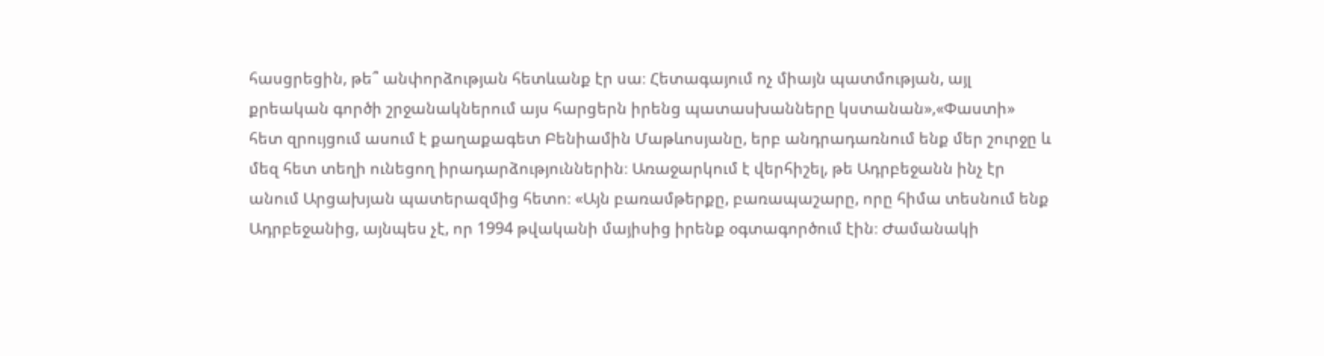հասցրեցին, թե՞ անփորձության հետևանք էր սա։ Հետագայում ոչ միայն պատմության, այլ քրեական գործի շրջանակներում այս հարցերն իրենց պատասխանները կստանան»,«Փաստի» հետ զրույցում ասում է քաղաքագետ Բենիամին Մաթևոսյանը, երբ անդրադառնում ենք մեր շուրջը և մեզ հետ տեղի ունեցող իրադարձություններին։ Առաջարկում է վերհիշել, թե Ադրբեջանն ինչ էր անում Արցախյան պատերազմից հետո։ «Այն բառամթերքը, բառապաշարը, որը հիմա տեսնում ենք Ադրբեջանից, այնպես չէ, որ 1994 թվականի մայիսից իրենք օգտագործում էին։ Ժամանակի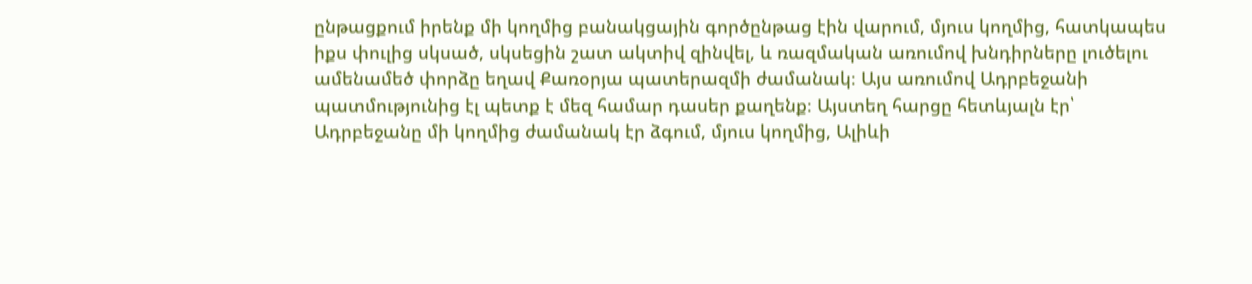ընթացքում իրենք մի կողմից բանակցային գործընթաց էին վարում, մյուս կողմից, հատկապես իքս փուլից սկսած, սկսեցին շատ ակտիվ զինվել, և ռազմական առումով խնդիրները լուծելու ամենամեծ փորձը եղավ Քառօրյա պատերազմի ժամանակ։ Այս առումով Ադրբեջանի պատմությունից էլ պետք է մեզ համար դասեր քաղենք։ Այստեղ հարցը հետևյալն էր՝ Ադրբեջանը մի կողմից ժամանակ էր ձգում, մյուս կողմից, Ալիևի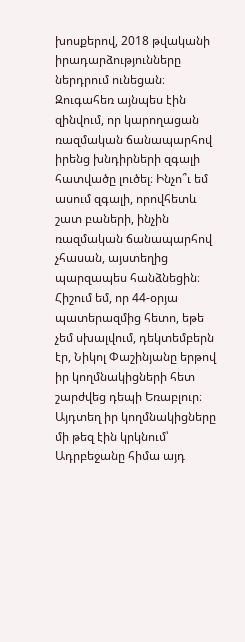խոսքերով, 2018 թվականի իրադարձությունները ներդրում ունեցան։ Զուգահեռ այնպես էին զինվում, որ կարողացան ռազմական ճանապարհով իրենց խնդիրների զգալի հատվածը լուծել։ Ինչո՞ւ եմ ասում զգալի, որովհետև շատ բաների, ինչին ռազմական ճանապարհով չհասան, այստեղից պարզապես հանձնեցին։ Հիշում եմ, որ 44-օրյա պատերազմից հետո, եթե չեմ սխալվում, դեկտեմբերն էր, Նիկոլ Փաշինյանը երթով իր կողմնակիցների հետ շարժվեց դեպի Եռաբլուր։ Այդտեղ իր կողմնակիցները մի թեզ էին կրկնում՝ Ադրբեջանը հիմա այդ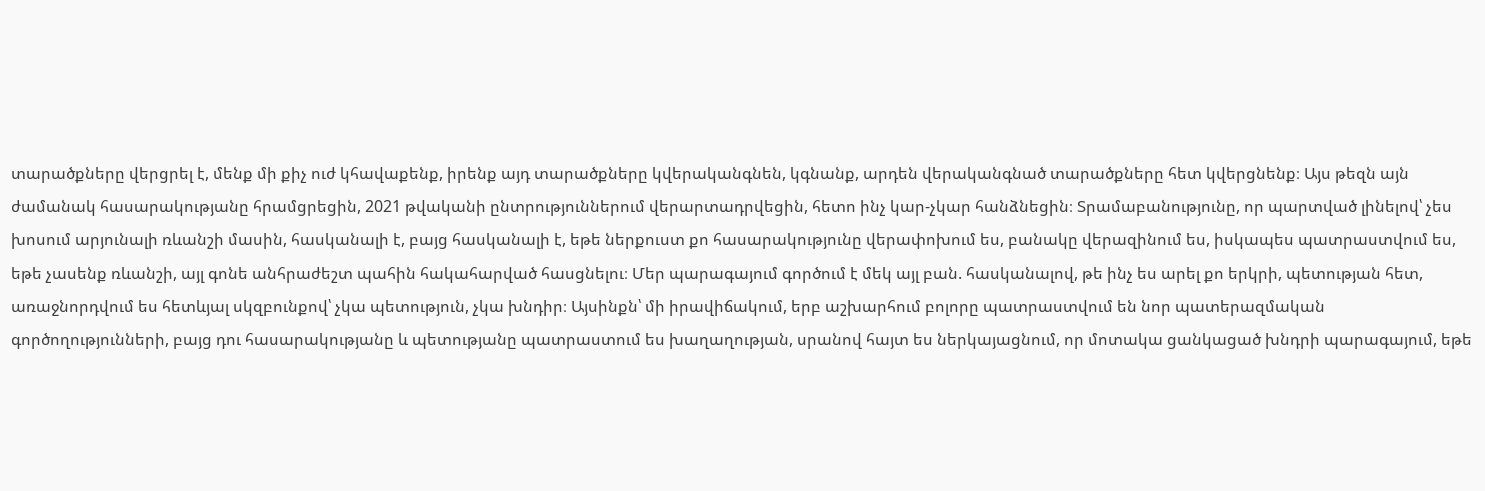տարածքները վերցրել է, մենք մի քիչ ուժ կհավաքենք, իրենք այդ տարածքները կվերականգնեն, կգնանք, արդեն վերականգնած տարածքները հետ կվերցնենք։ Այս թեզն այն ժամանակ հասարակությանը հրամցրեցին, 2021 թվականի ընտրություններում վերարտադրվեցին, հետո ինչ կար-չկար հանձնեցին։ Տրամաբանությունը, որ պարտված լինելով՝ չես խոսում արյունալի ռևանշի մասին, հասկանալի է, բայց հասկանալի է, եթե ներքուստ քո հասարակությունը վերափոխում ես, բանակը վերազինում ես, իսկապես պատրաստվում ես, եթե չասենք ռևանշի, այլ գոնե անհրաժեշտ պահին հակահարված հասցնելու։ Մեր պարագայում գործում է մեկ այլ բան. հասկանալով, թե ինչ ես արել քո երկրի, պետության հետ, առաջնորդվում ես հետևյալ սկզբունքով՝ չկա պետություն, չկա խնդիր։ Այսինքն՝ մի իրավիճակում, երբ աշխարհում բոլորը պատրաստվում են նոր պատերազմական գործողությունների, բայց դու հասարակությանը և պետությանը պատրաստում ես խաղաղության, սրանով հայտ ես ներկայացնում, որ մոտակա ցանկացած խնդրի պարագայում, եթե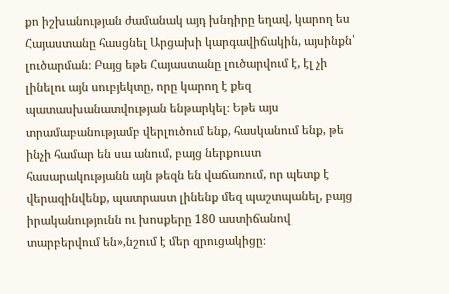քո իշխանության ժամանակ այդ խնդիրը եղավ, կարող ես Հայաստանը հասցնել Արցախի կարգավիճակին, այսինքն՝ լուծարման։ Բայց եթե Հայաստանը լուծարվում է, էլ չի լինելու այն սուբյեկտը, որը կարող է քեզ պատասխանատվության ենթարկել։ Եթե այս տրամաբանությամբ վերլուծում ենք, հասկանում ենք, թե ինչի համար են սա անում, բայց ներքուստ հասարակությանն այն թեզն են վաճառում, որ պետք է վերազինվենք, պատրաստ լինենք մեզ պաշտպանել, բայց իրականությունն ու խոսքերը 180 աստիճանով տարբերվում են»,նշում է մեր զրուցակիցը։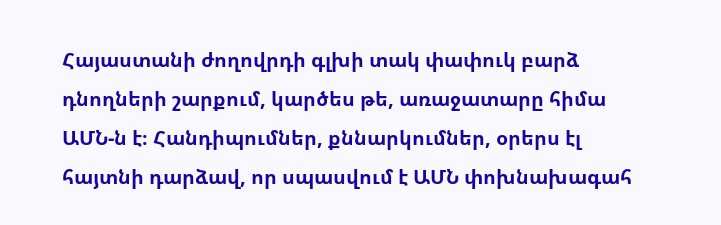Հայաստանի ժողովրդի գլխի տակ փափուկ բարձ դնողների շարքում, կարծես թե, առաջատարը հիմա ԱՄՆ-ն է։ Հանդիպումներ, քննարկումներ, օրերս էլ հայտնի դարձավ, որ սպասվում է ԱՄՆ փոխնախագահ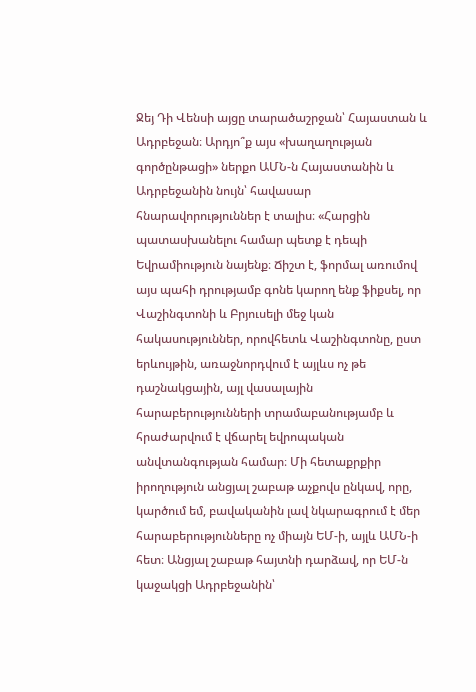Ջեյ Դի Վենսի այցը տարածաշրջան՝ Հայաստան և Ադրբեջան։ Արդյո՞ք այս «խաղաղության գործընթացի» ներքո ԱՄՆ-ն Հայաստանին և Ադրբեջանին նույն՝ հավասար հնարավորություններ է տալիս։ «Հարցին պատասխանելու համար պետք է դեպի Եվրամիություն նայենք։ Ճիշտ է, ֆորմալ առումով այս պահի դրությամբ գոնե կարող ենք ֆիքսել, որ Վաշինգտոնի և Բրյուսելի մեջ կան հակասություններ, որովհետև Վաշինգտոնը, ըստ երևույթին, առաջնորդվում է այլևս ոչ թե դաշնակցային, այլ վասալային հարաբերությունների տրամաբանությամբ և հրաժարվում է վճարել եվրոպական անվտանգության համար։ Մի հետաքրքիր իրողություն անցյալ շաբաթ աչքովս ընկավ, որը, կարծում եմ, բավականին լավ նկարագրում է մեր հարաբերությունները ոչ միայն ԵՄ-ի, այլև ԱՄՆ-ի հետ։ Անցյալ շաբաթ հայտնի դարձավ, որ ԵՄ-ն կաջակցի Ադրբեջանին՝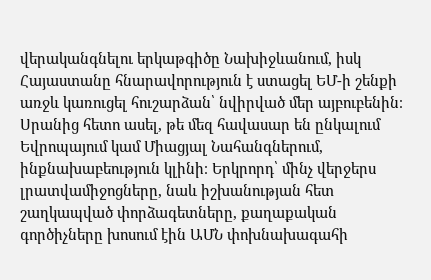վերականգնելու երկաթգիծը Նախիջևանում, իսկ Հայաստանը հնարավորություն է ստացել ԵՄ-ի շենքի առջև կառուցել հուշարձան՝ նվիրված մեր այբուբենին։ Սրանից հետո ասել, թե մեզ հավասար են ընկալում Եվրոպայում կամ Միացյալ Նահանգներում, ինքնախաբեություն կլինի։ Երկրորդ՝ մինչ վերջերս լրատվամիջոցները, նաև իշխանության հետ շաղկապված փորձագետները, քաղաքական գործիչները խոսում էին ԱՄՆ փոխնախագահի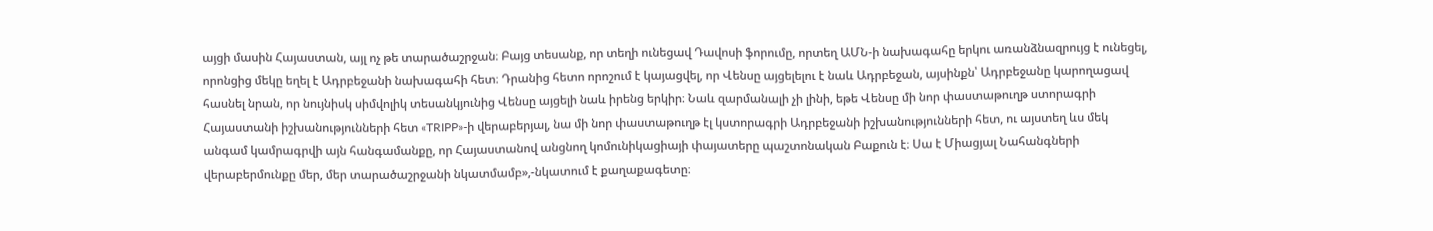այցի մասին Հայաստան, այլ ոչ թե տարածաշրջան։ Բայց տեսանք, որ տեղի ունեցավ Դավոսի ֆորումը, որտեղ ԱՄՆ-ի նախագահը երկու առանձնազրույց է ունեցել, որոնցից մեկը եղել է Ադրբեջանի նախագահի հետ։ Դրանից հետո որոշում է կայացվել, որ Վենսը այցելելու է նաև Ադրբեջան, այսինքն՝ Ադրբեջանը կարողացավ հասնել նրան, որ նույնիսկ սիմվոլիկ տեսանկյունից Վենսը այցելի նաև իրենց երկիր։ Նաև զարմանալի չի լինի, եթե Վենսը մի նոր փաստաթուղթ ստորագրի Հայաստանի իշխանությունների հետ «TRIPP»-ի վերաբերյալ, նա մի նոր փաստաթուղթ էլ կստորագրի Ադրբեջանի իշխանությունների հետ, ու այստեղ ևս մեկ անգամ կամրագրվի այն հանգամանքը, որ Հայաստանով անցնող կոմունիկացիայի փայատերը պաշտոնական Բաքուն է։ Սա է Միացյալ Նահանգների վերաբերմունքը մեր, մեր տարածաշրջանի նկատմամբ»,-նկատում է քաղաքագետը։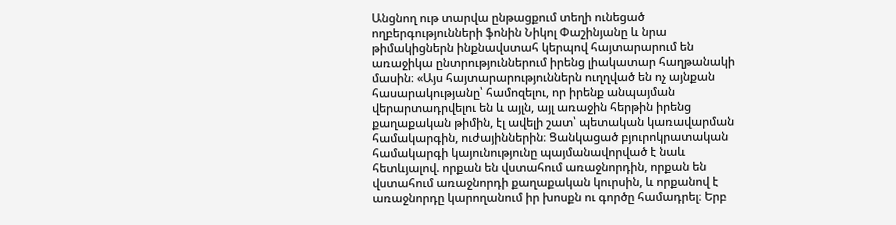Անցնող ութ տարվա ընթացքում տեղի ունեցած ողբերգությունների ֆոնին Նիկոլ Փաշինյանը և նրա թիմակիցներն ինքնավստահ կերպով հայտարարում են առաջիկա ընտրություններում իրենց լիակատար հաղթանակի մասին։ «Այս հայտարարություններն ուղղված են ոչ այնքան հասարակությանը՝ համոզելու, որ իրենք անպայման վերարտադրվելու են և այլն, այլ առաջին հերթին իրենց քաղաքական թիմին, էլ ավելի շատ՝ պետական կառավարման համակարգին, ուժայիններին։ Ցանկացած բյուրոկրատական համակարգի կայունությունը պայմանավորված է նաև հետևյալով. որքան են վստահում առաջնորդին, որքան են վստահում առաջնորդի քաղաքական կուրսին, և որքանով է առաջնորդը կարողանում իր խոսքն ու գործը համադրել։ Երբ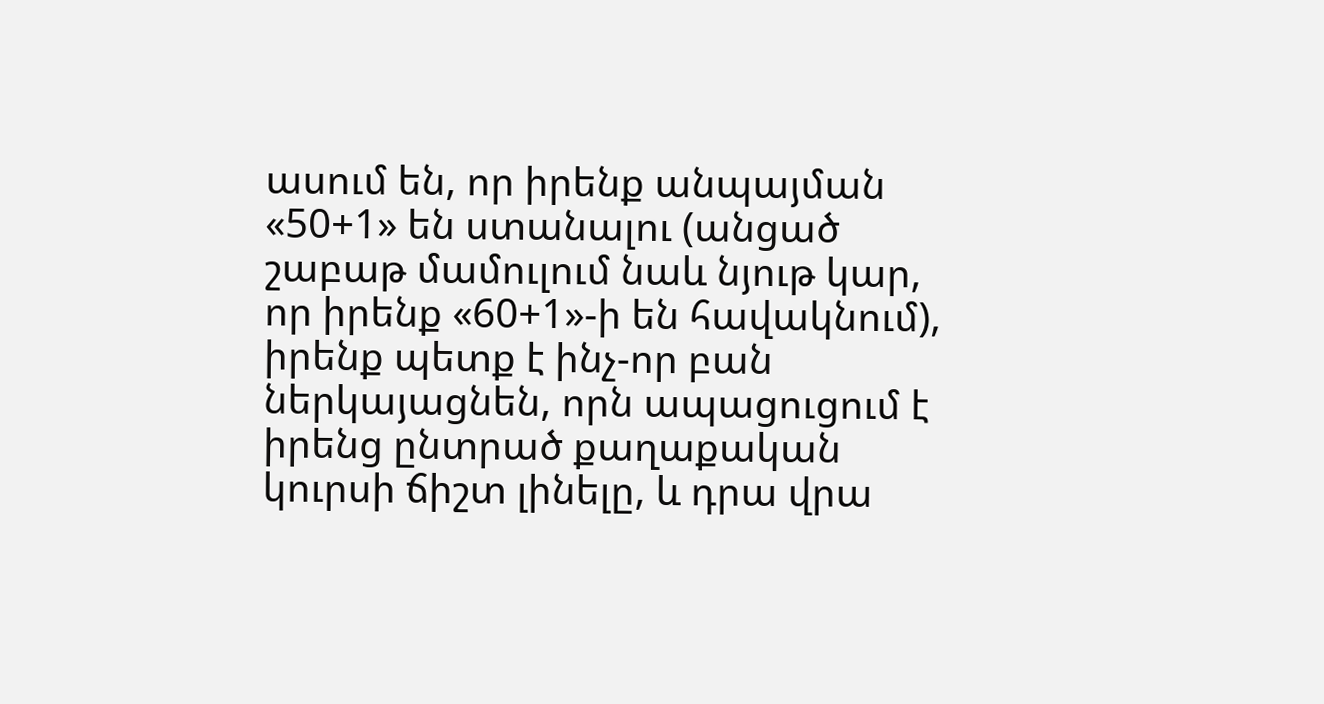ասում են, որ իրենք անպայման «50+1» են ստանալու (անցած շաբաթ մամուլում նաև նյութ կար, որ իրենք «60+1»-ի են հավակնում), իրենք պետք է ինչ-որ բան ներկայացնեն, որն ապացուցում է իրենց ընտրած քաղաքական կուրսի ճիշտ լինելը, և դրա վրա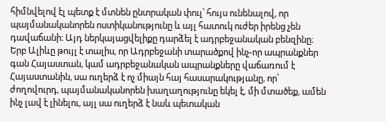հիմնվելով էլ պետք է մտնեն ընտրական փուլ՝ հույս ունենալով, որ պայմանականորեն ոստիկանությունը և այլ հատուկ ուժեր իրենց չեն դավաճանի։ Այդ ներկայացվելիքը դարձել է ադրբեջանական բենզինը։ Երբ Ալիևը թույլ է տալիս, որ Ադրբեջանի տարածքով ինչ-որ ապրանքներ գան Հայաստան, կամ ադրբեջանական ապրանքները վաճառում է Հայաստանին, սա ուղերձ է ոչ միայն հայ հասարակությանը, որ՝ ժողովուրդ, պայմանականորեն խաղաղությունը եկել է, մի մտածեք, ամեն ինչ լավ է լինելու, այլ սա ուղերձ է նաև պետական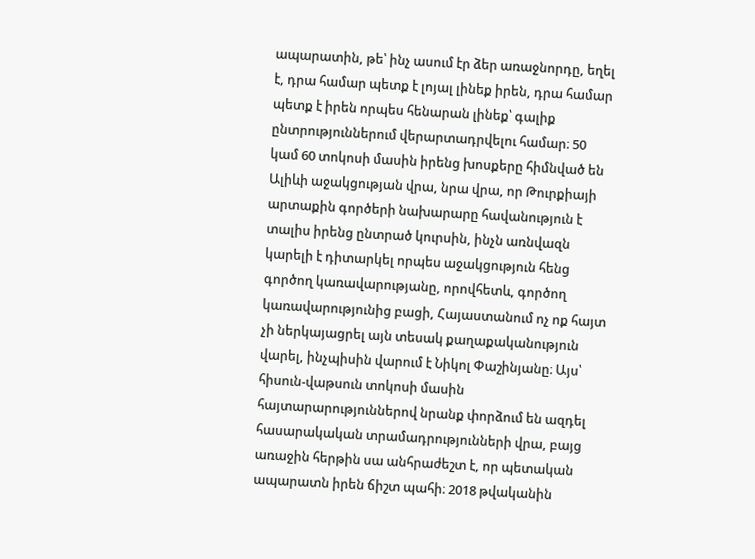ապարատին, թե՝ ինչ ասում էր ձեր առաջնորդը, եղել է, դրա համար պետք է լոյալ լինեք իրեն, դրա համար պետք է իրեն որպես հենարան լինեք՝ գալիք ընտրություններում վերարտադրվելու համար։ 50 կամ 60 տոկոսի մասին իրենց խոսքերը հիմնված են Ալիևի աջակցության վրա, նրա վրա, որ Թուրքիայի արտաքին գործերի նախարարը հավանություն է տալիս իրենց ընտրած կուրսին, ինչն առնվազն կարելի է դիտարկել որպես աջակցություն հենց գործող կառավարությանը, որովհետև, գործող կառավարությունից բացի, Հայաստանում ոչ ոք հայտ չի ներկայացրել այն տեսակ քաղաքականություն վարել, ինչպիսին վարում է Նիկոլ Փաշինյանը։ Այս՝ հիսուն-վաթսուն տոկոսի մասին հայտարարություններով նրանք փորձում են ազդել հասարակական տրամադրությունների վրա, բայց առաջին հերթին սա անհրաժեշտ է, որ պետական ապարատն իրեն ճիշտ պահի։ 2018 թվականին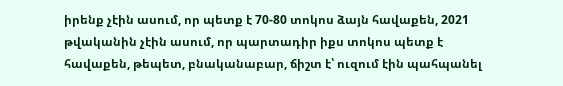իրենք չէին ասում, որ պետք է 70-80 տոկոս ձայն հավաքեն, 2021 թվականին չէին ասում, որ պարտադիր իքս տոկոս պետք է հավաքեն, թեպետ, բնականաբար, ճիշտ է՝ ուզում էին պահպանել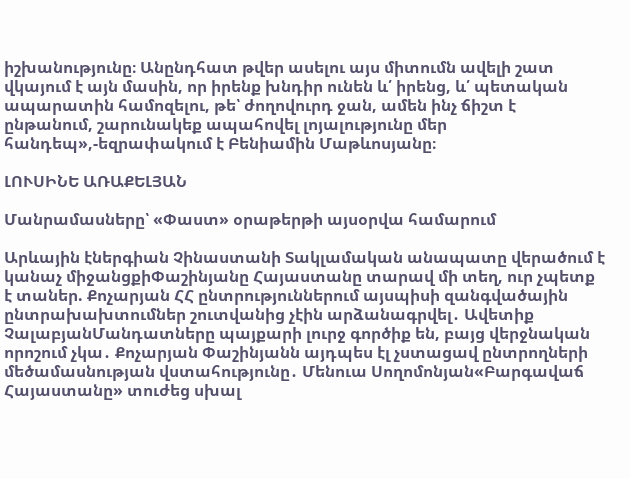իշխանությունը։ Անընդհատ թվեր ասելու այս միտումն ավելի շատ վկայում է այն մասին, որ իրենք խնդիր ունեն և՛ իրենց, և՛ պետական ապարատին համոզելու, թե՝ ժողովուրդ ջան, ամեն ինչ ճիշտ է ընթանում, շարունակեք ապահովել լոյալությունը մեր հանդեպ»,-եզրափակում է Բենիամին Մաթևոսյանը։

ԼՈՒՍԻՆԵ ԱՌԱՔԵԼՅԱՆ

Մանրամասները՝ «Փաստ» օրաթերթի այսօրվա համարում

Արևային էներգիան Չինաստանի Տակլամական անապատը վերածում է կանաչ միջանցքիՓաշինյանը Հայաստանը տարավ մի տեղ, ուր չպետք է տաներ. Քոչարյան ՀՀ ընտրություններում այսպիսի զանգվածային ընտրախախտումներ շուտվանից չէին արձանագրվել․ Ավետիք ՉալաբյանՄանդատները պայքարի լուրջ գործիք են, բայց վերջնական որոշում չկա․ Քոչարյան Փաշինյանն այդպես էլ չստացավ ընտրողների մեծամասնության վստահությունը․ Մենուա Սողոմոնյան«Բարգավաճ Հայաստանը» տուժեց սխալ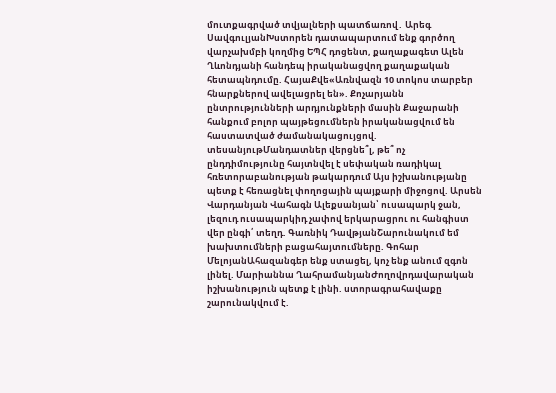մուտքագրված տվյալների պատճառով․ Արեգ ՍավգուլյանԽստորեն դատապարտում ենք գործող վարչախմբի կողմից ԵՊՀ դոցենտ, քաղաքագետ Ալեն Ղևոնդյանի հանդեպ իրականացվող քաղաքական հետապնդումը. ՀայաՔվե«Առնվազն 10 տոկոս տարբեր հնարքներով ավելացրել են». Քոչարյանն ընտրությունների արդյունքների մասին Քաջարանի հանքում բոլոր պայթեցումներն իրականացվում են հաստատված ժամանակացույցով. տեսանյութՄանդատներ վերցնե՞լ, թե՞ ոչ ընդդիմությունը հայտնվել է սեփական ռադիկալ հռետորաբանության թակարդում Այս իշխանությանը պետք է հեռացնել փողոցային պայքարի միջոցով. Արսեն Վարդանյան Վահագն Ալեքսանյան՝ ուսապարկ ջան, լեզուդ ուսապարկիդ չափով երկարացրու ու հանգիստ վեր ընգի՛ տեղդ. Գառնիկ ԴավթյանՇարունակում եմ խախտումների բացահայտումները. Գոհար ՄելոյանԱհազանգեր ենք ստացել, կոչ ենք անում զգոն լինել. Մարիաննա ՂահրամանյանԺողովրդավարական իշխանություն պետք է լինի. ստորագրահավաքը շարունակվում է.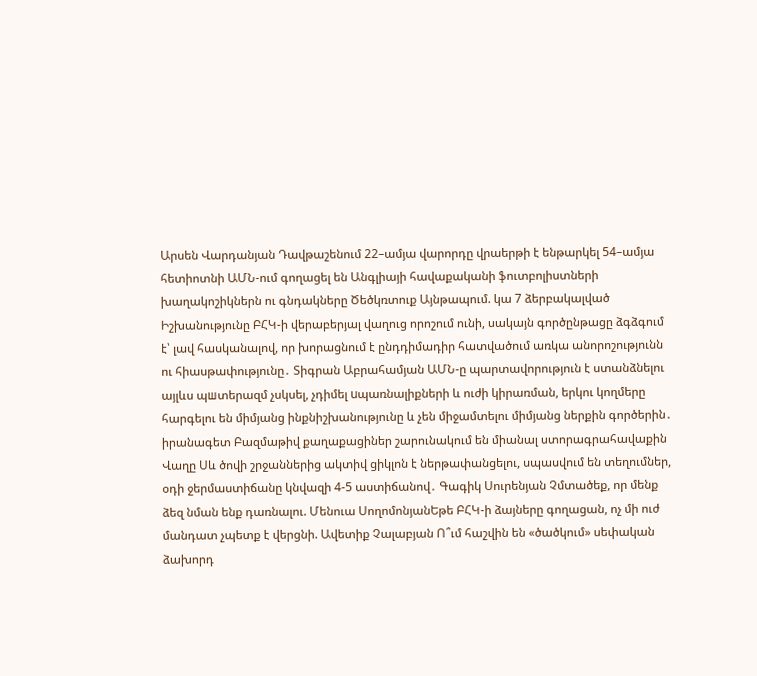Արսեն Վարդանյան Դավթաշենում 22–ամյա վարորդը վրաերթի է ենթարկել 54–ամյա հետիոտնի ԱՄՆ-ում գողացել են Անգլիայի հավաքականի ֆուտբոլիստների խաղակոշիկներն ու գնդակները Ծեծկռտուք Այնթապում. կա 7 ձերբակալված Իշխանությունը ԲՀԿ-ի վերաբերյալ վաղուց որոշում ունի, սակայն գործընթացը ձգձգում է՝ լավ հասկանալով, որ խորացնում է ընդդիմադիր հատվածում առկա անորոշությունն ու հիասթափությունը․ Տիգրան Աբրահամյան ԱՄՆ-ը պարտավորություն է ստանձնելու այլևս պшտերազմ չսկսել, չդիմել uպառնալիքների և ուժի կիրառման, երկու կողմերը հարգելու են միմյանց ինքնիշխանությունը և չեն միջամտելու միմյանց ներքին գործերին․ իրանագետ Բազմաթիվ քաղաքացիներ շարունակում են միանալ ստորագրահավաքին Վաղը Սև ծովի շրջաններից ակտիվ ցիկլոն է ներթափանցելու, սպասվում են տեղումներ, օդի ջերմաստիճանը կնվազի 4-5 աստիճանով․ Գագիկ Սուրենյան Չմտածեք, որ մենք ձեզ նման ենք դառնալու. Մենուա ՍողոմոնյանԵթե ԲՀԿ-ի ձայները գողացան, ոչ մի ուժ մանդատ չպետք է վերցնի. Ավետիք Չալաբյան Ո՞ւմ հաշվին են «ծածկում» սեփական ձախորդ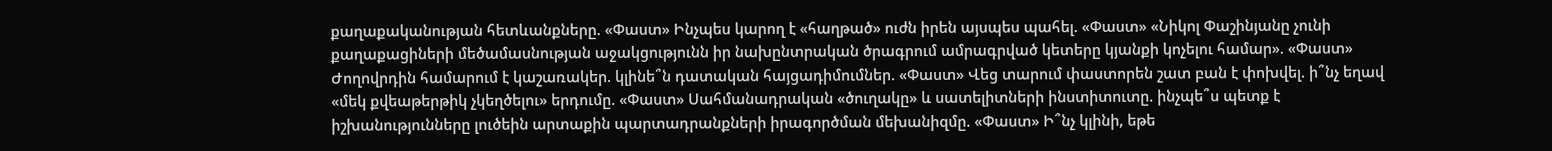քաղաքականության հետևանքները. «Փաստ» Ինչպես կարող է «հաղթած» ուժն իրեն այսպես պահել. «Փաստ» «Նիկոլ Փաշինյանը չունի քաղաքացիների մեծամասնության աջակցությունն իր նախընտրական ծրագրում ամրագրված կետերը կյանքի կոչելու համար». «Փաստ» Ժողովրդին համարում է կաշառակեր. կլինե՞ն դատական հայցադիմումներ. «Փաստ» Վեց տարում փաստորեն շատ բան է փոխվել. ի՞նչ եղավ «մեկ քվեաթերթիկ չկեղծելու» երդումը. «Փաստ» Սահմանադրական «ծուղակը» և սատելիտների ինստիտուտը. ինչպե՞ս պետք է իշխանությունները լուծեին արտաքին պարտադրանքների իրագործման մեխանիզմը. «Փաստ» Ի՞նչ կլինի, եթե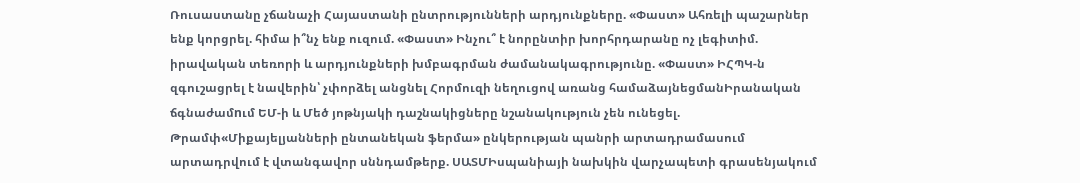Ռուսաստանը չճանաչի Հայաստանի ընտրությունների արդյունքները. «Փաստ» Ահռելի պաշարներ ենք կորցրել. հիմա ի՞նչ ենք ուզում. «Փաստ» Ինչու՞ է նորընտիր խորհրդարանը ոչ լեգիտիմ. իրավական տեռորի և արդյունքների խմբագրման ժամանակագրությունը. «Փաստ» ԻՀՊԿ-ն զգուշացրել է նավերին՝ չփորձել անցնել Հորմուզի նեղուցով առանց համաձայնեցմանԻրանական ճգնաժամnւմ ԵՄ-ի և Մեծ յոթնյակի դաշնակիցները նշանակություն չեն ունեցել. Թրամփ«Միքայելյանների ընտանեկան ֆերմա» ընկերության պանրի արտադրամասում արտադրվում է վտանգավոր սննդամթերք. ՍԱՏՄԻսպանիայի նախկին վարչապետի գրասենյակում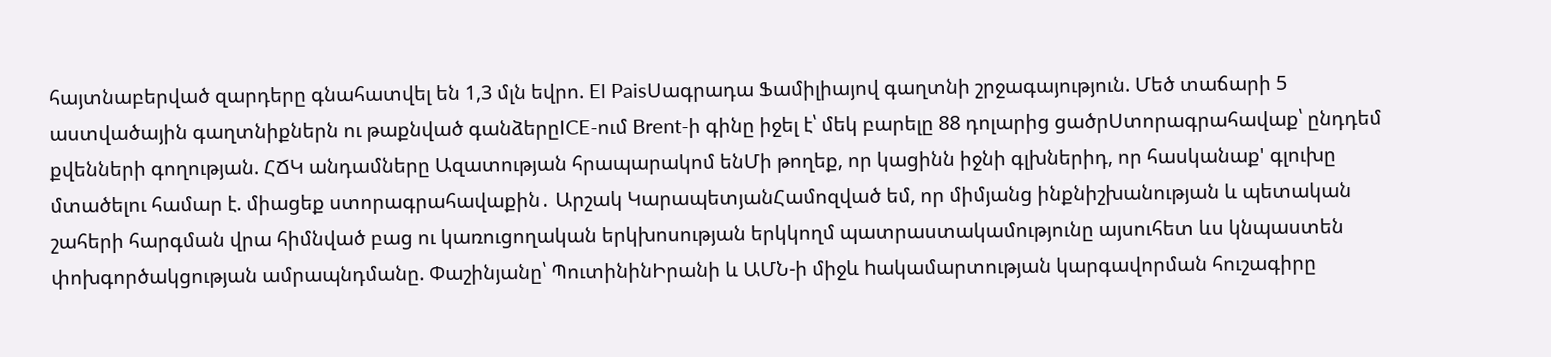հայտնաբերված զարդերը գնահատվել են 1,3 մլն եվրո. El PaisՍագրադա Ֆամիլիայով գաղտնի շրջագայություն. Մեծ տաճարի 5 աստվածային գաղտնիքներն ու թաքնված գանձերըICE-ում Brent-ի գինը իջել է՝ մեկ բարելը 88 դոլարից ցածրՍտորագրահավաք՝ ընդդեմ քվենների գողության. ՀՃԿ անդամները Ազատության հրապարակոմ ենՄի թողեք, որ կացինն իջնի գլխներիդ, որ հասկանաք' գլուխը մտածելու համար է. միացեք ստորագրահավաքին․ Արշակ ԿարապետյանՀամոզված եմ, որ միմյանց ինքնիշխանության և պետական շահերի հարգման վրա հիմնված բաց ու կառուցողական երկխոսության երկկողմ պատրաստակամությունը այսուհետ ևս կնպաստեն փոխգործակցության ամրապնդմանը. Փաշինյանը՝ ՊուտինինԻրանի և ԱՄՆ-ի միջև hակամարտության կարգավորման հուշագիրը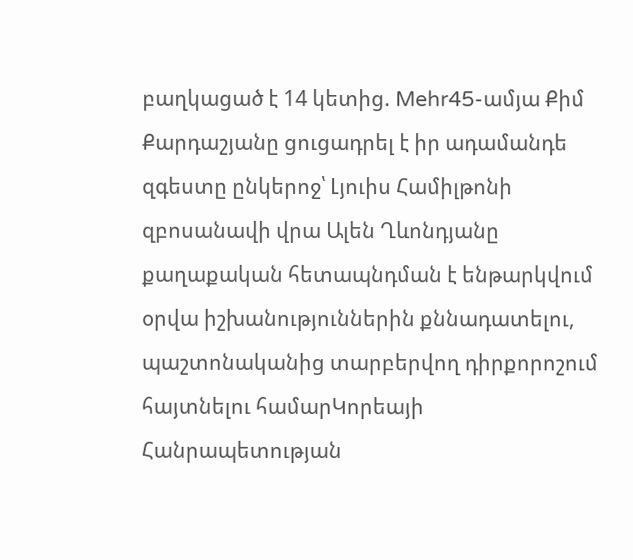բաղկացած է 14 կետից. Mehr45-ամյա Քիմ Քարդաշյանը ցուցադրել է իր ադամանդե զգեստը ընկերոջ՝ Լյուիս Համիլթոնի զբոսանավի վրա Ալեն Ղևոնդյանը քաղաքական հետապնդման է ենթարկվում օրվա իշխանություններին քննադատելու, պաշտոնականից տարբերվող դիրքորոշում հայտնելու համարԿորեայի Հանրապետության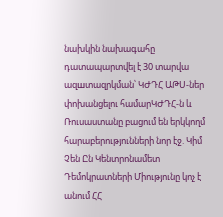նախկին նախագահը դատապարտվել է 30 տարվա ազшտազրկման՝ ԿԺԴՀ ԱԹՍ-ներ փոխանցելու համարԿԺԴՀ-ն և Ռուսաստանը բացում են երկկողմ հարաբերությունների նոր էջ. Կիմ Չեն Ըն Կենտրոնամետ Դեմոկրատների Միությունը կոչ է անում ՀՀ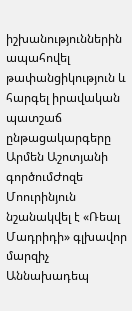իշխանություններին ապահովել թափանցիկություն և հարգել իրավական պատշաճ ընթացակարգերը Արմեն Աշոտյանի գործումԺոզե Մոուրինյուն նշանակվել է «Ռեալ Մադրիդի» գլխավոր մարզիչ Աննախադեպ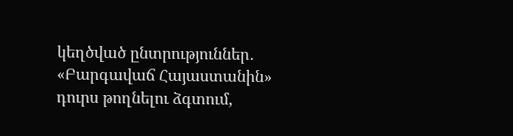կեղծված ընտրություններ․ «Բարգավաճ Հայաստանին» դուրս թողնելու ձգտում,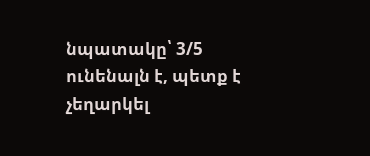նպատակը՝ 3/5 ունենալն է, պետք է չեղարկել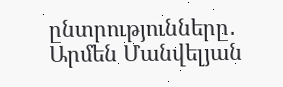ընտրությունները․ Արմեն Մանվելյան